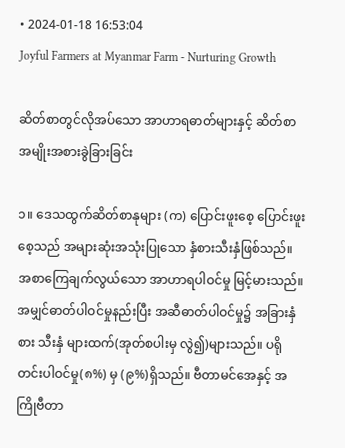• 2024-01-18 16:53:04
Joyful Farmers at Myanmar Farm - Nurturing Growth

ဆိတ်စာတွင်လိုအပ်သော အာဟာရဓာတ်များနှင့် ဆိတ်စာအမျိုးအစားခွဲခြားခြင်း

၁။ ဒေသထွက်ဆိတ်စာနုများ (က) ပြောင်းဖူးစေ့ ပြောင်းဖူးစေ့သည် အများဆုံးအသုံးပြုသော နှံစားသီးနှံဖြစ်သည်။ အစာကြေချက်လွယ်သော အာဟာရပါဝင်မှု မြင့်မားသည်။ အမျှင်ဓာတ်ပါဝင်မှုနည်းပြီး အဆီဓာတ်ပါဝင်မှု၌ အခြားနှံစား သီးနှံ များထက်(အုတ်စပါးမှ လွဲ၍)များသည်။ ပရိုတင်းပါဝင်မှု(၈%) မှ (၉%)ရှိသည်။ ဗီတာမင်အေနှင့် အကြိုဗီတာ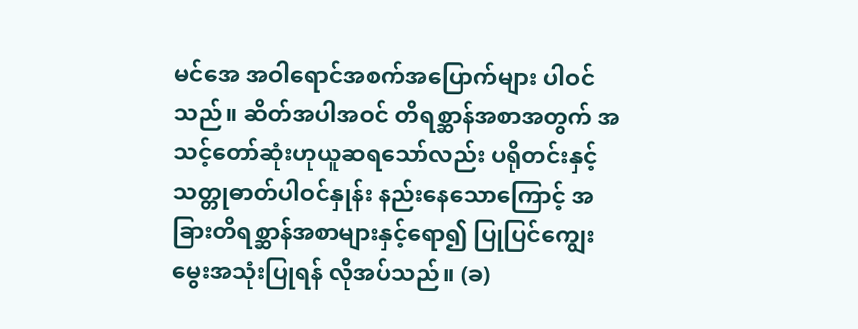မင်အေ အဝါရောင်အစက်အပြောက်များ ပါဝင်သည်။ ဆိတ်အပါအဝင် တိရစ္ဆာန်အစာအတွက် အသင့်တော်ဆုံးဟုယူဆရသော်လည်း ပရိုတင်းနှင့် သတ္တုဓာတ်ပါဝင်နှုန်း နည်းနေသောကြောင့် အခြားတိရစ္ဆာန်အစာများနှင့်ရော၍ ပြုပြင်ကျွေးမွေးအသုံးပြုရန် လိုအပ်သည်။ (ခ)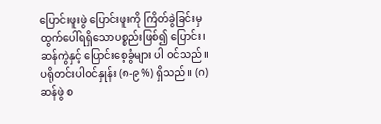ပြောင်းဖူးဖွဲ ပြောင်းဖူးကို ကြိတ်ခွဲခြင်းမှ ထွက်ပေါ်ရရှိသောပစ္စည်းဖြစ်၍ ပြောင်း၊ ဆန်ကွဲနှင့် ပြောင်းစေ့ခွံများ ပါ ဝင်သည်။ ပရိုတင်းပါဝင်နှုန်း (၈-၉ %) ရှိသည်။ (ဂ) ဆန်ဖွဲ စ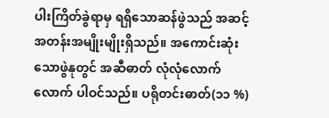ပါးကြိတ်ခွဲရာမှ ရရှိသောဆန်ဖွဲသည် အဆင့်အတန်းအမျိုးမျိုးရှိသည်။ အကောင်းဆုံးသောဖွဲနုတွင် အဆီဓာတ် လုံလုံလောက်လောက် ပါဝင်သည်။ ပရိုတင်းဓာတ်(၁၁ %)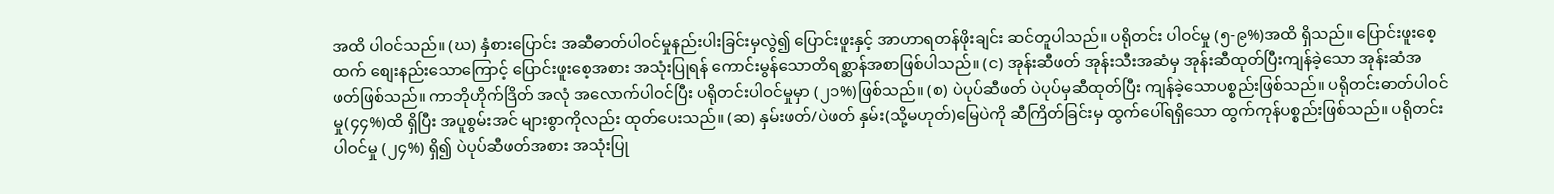အထိ ပါဝင်သည်။ (ဃ) နှံစားပြောင်း အဆီဓာတ်ပါဝင်မှုနည်းပါးခြင်းမှလွဲ၍ ပြောင်းဖူးနှင့် အာဟာရတန်ဖိုးချင်း ဆင်တူပါသည်။ ပရိုတင်း ပါဝင်မှု (၅-၉%)အထိ ရှိသည်။ ပြောင်းဖူးစေ့ထက် စျေးနည်းသောကြောင့် ပြောင်းဖူးစေ့အစား အသုံးပြုရန် ကောင်းမွန်သောတိရစ္ဆာန်အစာဖြစ်ပါသည်။ (င) အုန်းဆီဖတ် အုန်းသီးအဆံမှ အုန်းဆီထုတ်ပြီးကျန်ခဲ့သော အုန်းဆံအဖတ်ဖြစ်သည်။ ကာဘိုဟိုက်ဒြိတ် အလုံ အလောက်ပါဝင်ပြီး ပရိုတင်းပါဝင်မှုမှာ (၂၁%)ဖြစ်သည်။ (စ) ပဲပုပ်ဆီဖတ် ပဲပုပ်မှဆီထုတ်ပြီး ကျန်ခဲ့သောပစ္စည်းဖြစ်သည်။ ပရိုတင်းဓာတ်ပါဝင်မှု(၄၄%)ထိ ရှိပြီး အပူစွမ်းအင် များစွာကိုလည်း ထုတ်ပေးသည်။ (ဆ) နှမ်းဖတ်/ပဲဖတ် နှမ်း(သို့မဟုတ်)မြေပဲကို ဆီကြိတ်ခြင်းမှ ထွက်ပေါ်ရရှိသော ထွက်ကုန်ပစ္စည်းဖြစ်သည်။ ပရိုတင်း ပါဝင်မှု (၂၄%) ရှိ၍ ပဲပုပ်ဆီဖတ်အစား အသုံးပြု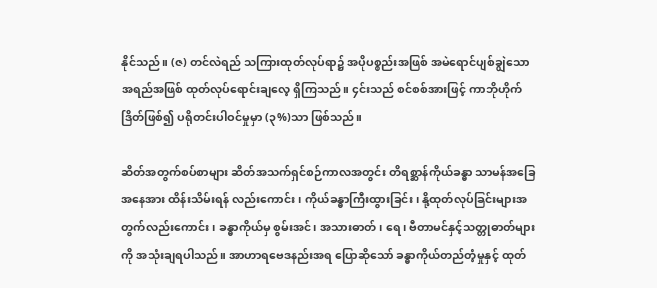နိုင်သည်။ (ဇ) တင်လဲရည် သကြားထုတ်လုပ်ရာ၌ အပိုပစ္စည်းအဖြစ် အမဲရောင်ပျစ်ချွဲသောအရည်အဖြစ် ထုတ်လုပ်ရောင်းချလေ့ ရှိကြသည်။ ၄င်းသည် စင်စစ်အားဖြင့် ကာဘိုဟိုက်ဒြိတ်ဖြစ်၍ ပရိုတင်းပါဝင်မှုမှာ (၃%)သာ ဖြစ်သည်။

ဆိတ်အတွက်စပ်စာများ ဆိတ်အသက်ရှင်စဉ်ကာလအတွင်း တိရစ္ဆာန်ကိုယ်ခန္ဓာ သာမန်အခြေအနေအား ထိန်းသိမ်းရန် လည်းကောင်း၊ ကိုယ်ခန္ဓာကြီးထွားခြင်း၊ နို့ထုတ်လုပ်ခြင်းများအတွက်လည်းကောင်း၊ ခန္ဓာကိုယ်မှ စွမ်းအင်၊ အသားဓာတ်၊ ရေ၊ ဗီတာမင်နှင့်သတ္တုဓာတ်များကို အသုံးချရပါသည်။ အာဟာရဗေဒနည်းအရ ပြောဆိုသော် ခန္ဓာကိုယ်တည်တံ့မှုနှင့် ထုတ်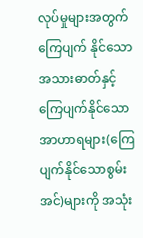လုပ်မှုများအတွက် ကြေပျက် နိုင်သော အသားဓာတ်နှင့် ကြေပျက်နိုင်သောအာဟာရများ(ကြေပျက်နိုင်သောစွမ်းအင်)များကို အသုံး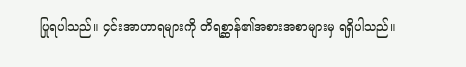ပြုရပါသည်။ ၄င်းအာဟာရများကို တိရစ္ဆာန်၏အစားအစာများမှ ရရှိပါသည်။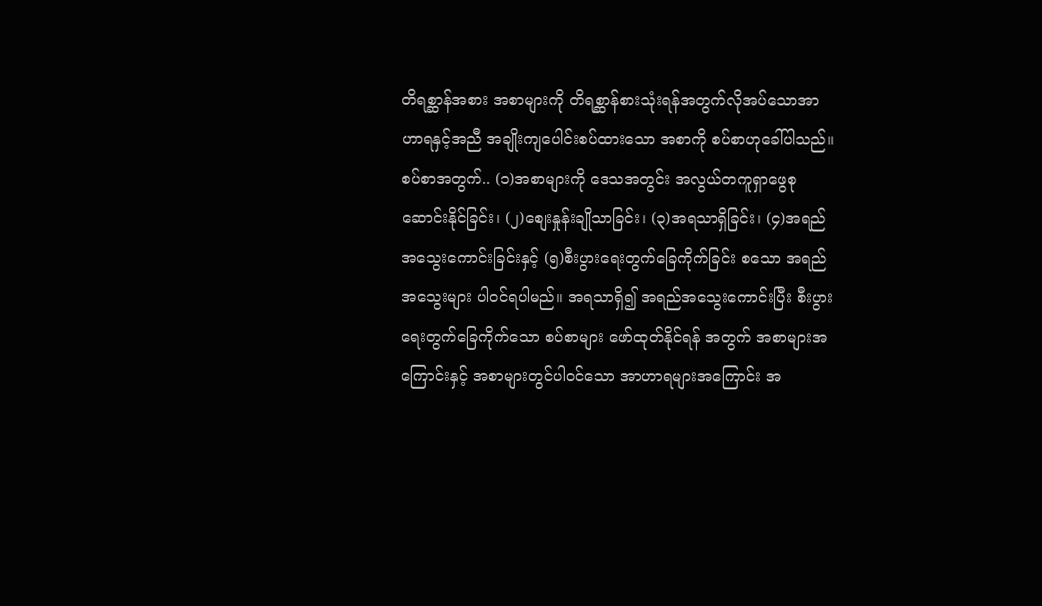တိရစ္ဆာန်အစား အစာများကို တိရစ္ဆာန်စားသုံးရန်အတွက်လိုအပ်သောအာဟာရနှင့်အညီ အချိုးကျပေါင်းစပ်ထားသော အစာကို စပ်စာဟုခေါ်ပါသည်။ စပ်စာအတွက်.. (၁)အစာများကို ဒေသအတွင်း အလွယ်တကူရှာဖွေစုဆောင်းနိုင်ခြင်း၊ (၂)စျေးနှုန်းချိုသာခြင်း၊ (၃)အရသာရှိခြင်း၊ (၄)အရည်အသွေးကောင်းခြင်းနှင့် (၅)စီးပွားရေးတွက်ခြေကိုက်ခြင်း စသော အရည်အသွေးများ ပါဝင်ရပါမည်။ အရသာရှိ၍ အရည်အသွေးကောင်းပြီး စီးပွားရေးတွက်ခြေကိုက်သော စပ်စာများ ဖော်ထုတ်နိုင်ရန် အတွက် အစာများအကြောင်းနှင့် အစာများတွင်ပါဝင်သော အာဟာရများအကြောင်း အ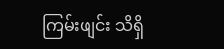ကြမ်းဖျင်း သိရှိ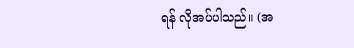ရန် လိုအပ်ပါသည်။ (အ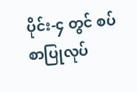ပိုင်း-၄ တွင် စပ်စာပြုလုပ်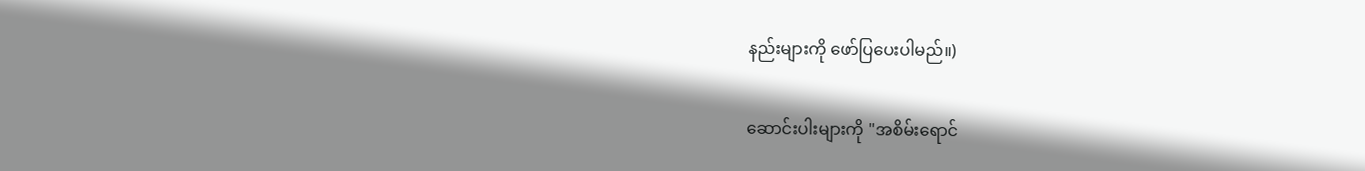နည်းများကို ဖော်ပြပေးပါမည်။)

ဆောင်းပါးများကို "အစိမ်းရောင်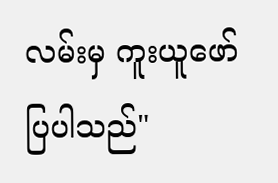လမ်းမှ ကူးယူဖော်ပြပါသည်"